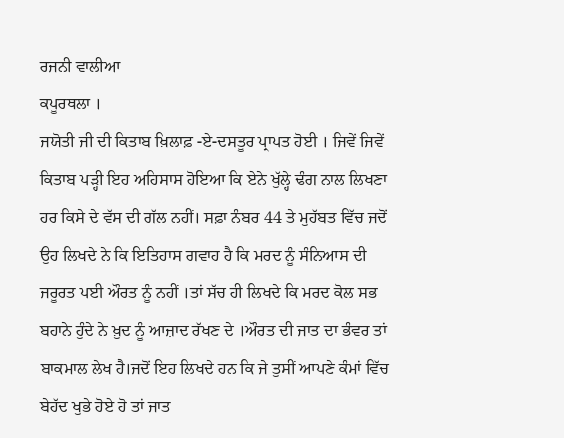ਰਜਨੀ ਵਾਲੀਆ
ਕਪੂਰਥਲਾ ।
ਜਯੋਤੀ ਜੀ ਦੀ ਕਿਤਾਬ ਖ਼ਿਲਾਫ਼ -ਏ-ਦਸਤੂਰ ਪ੍ਰਾਪਤ ਹੋਈ । ਜਿਵੇਂ ਜਿਵੇਂ ਕਿਤਾਬ ਪੜ੍ਹੀ ਇਹ ਅਹਿਸਾਸ ਹੋਇਆ ਕਿ ਏਨੇ ਖੁੱਲ੍ਹੇ ਢੰਗ ਨਾਲ ਲਿਖਣਾ ਹਰ ਕਿਸੇ ਦੇ ਵੱਸ ਦੀ ਗੱਲ ਨਹੀਂ। ਸਫ਼ਾ ਨੰਬਰ 44 ਤੇ ਮੁਹੱਬਤ ਵਿੱਚ ਜਦੋਂ ਉਹ ਲਿਖਦੇ ਨੇ ਕਿ ਇਤਿਹਾਸ ਗਵਾਹ ਹੈ ਕਿ ਮਰਦ ਨੂੰ ਸੰਨਿਆਸ ਦੀ ਜਰੂਰਤ ਪਈ ਔਰਤ ਨੂੰ ਨਹੀਂ ।ਤਾਂ ਸੱਚ ਹੀ ਲਿਖਦੇ ਕਿ ਮਰਦ ਕੋਲ ਸਭ ਬਹਾਨੇ ਹੁੰਦੇ ਨੇ ਖ਼ੁਦ ਨੂੰ ਆਜ਼ਾਦ ਰੱਖਣ ਦੇ ।ਔਰਤ ਦੀ ਜਾਤ ਦਾ ਭੰਵਰ ਤਾਂ ਬਾਕਮਾਲ ਲੇਖ ਹੈ।ਜਦੋਂ ਇਹ ਲਿਖਦੇ ਹਨ ਕਿ ਜੇ ਤੁਸੀਂ ਆਪਣੇ ਕੰਮਾਂ ਵਿੱਚ ਬੇਹੱਦ ਖੁਭੇ ਹੋਏ ਹੋ ਤਾਂ ਜਾਤ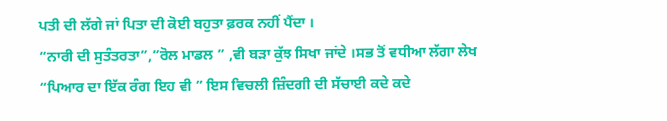ਪਤੀ ਦੀ ਲੱਗੇ ਜਾਂ ਪਿਤਾ ਦੀ ਕੋਈ ਬਹੁਤਾ ਫ਼ਰਕ ਨਹੀਂ ਪੈਂਦਾ ।
“ਨਾਰੀ ਦੀ ਸੁਤੰਤਰਤਾ”,”ਰੋਲ ਮਾਡਲ ” ,ਵੀ ਬੜਾ ਕੁੱਝ ਸਿਖਾ ਜਾਂਦੇ ।ਸਭ ਤੋਂ ਵਧੀਆ ਲੱਗਾ ਲੇਖ “ਪਿਆਰ ਦਾ ਇੱਕ ਰੰਗ ਇਹ ਵੀ ” ਇਸ ਵਿਚਲੀ ਜ਼ਿੰਦਗੀ ਦੀ ਸੱਚਾਈ ਕਦੇ ਕਦੇ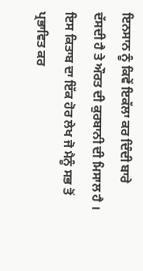ਇਨਸਾਨ ਨੂੰ ਕਿਵੇਂ ਇਕੱਲਾ ਕਰ ਦਿੰਦੀ ਬਾਰੇ ਦੱਸਦੀ ਹੈ ਤੇ ਔਰਤ ਦੀ ਕੁਰਬਾਨੀ ਦੀ ਮਿਸਾਲ ਹੈ । ਇਸ ਕਿਤਾਬ ਦਾ ਇੱਕ ਹੋਰ ਲੇਖ ਜੋ ਮੈਨੂੰ ਸਭ ਤੋਂ ਪ੍ਰਭਾਵਿਤ ਕਰ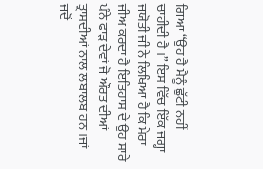ਗਿਆ “ਉਹ ਹੈ ਮੈਨੂੰ ਛੁੱਟੀ ਨਹੀਂ ਚਾਹੀਦੀ ਹੈ ।” ਇਸ ਵਿੱਚ ਇੱਕ ਜਗ੍ਹਾ ਜਯੋਤੀ ਜੀ ਨੇ ਲਿਖਿਆ ਹੈ ਕਿ ਮੇਰਾ ਜੀਅ ਕਰਦਾ ਹੈ ਇਤਿਹਾਸ ਦੇ ਉਹ ਸਾਰੇ ਪੰਨੇ ਫਾੜ ਦੇਵਾਂ ਜੋ ਔਰਤ ਦੀਆਂ ਤ੍ਰਾਸਦੀਆਂ ਨਾਲ ਲਬਾਲਬ ਹਨ ।ਜਾਂ ਜਦੋਂ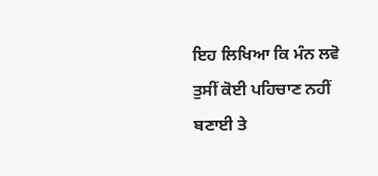ਇਹ ਲਿਖਿਆ ਕਿ ਮੰਨ ਲਵੋ ਤੁਸੀਂ ਕੋਈ ਪਹਿਚਾਣ ਨਹੀਂ ਬਣਾਈ ਤੇ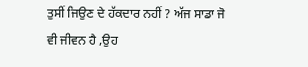ਤੁਸੀਂ ਜਿਉਣ ਦੇ ਹੱਕਦਾਰ ਨਹੀਂ ? ਅੱਜ ਸਾਡਾ ਜੋ ਵੀ ਜੀਵਨ ਹੈ ,ਉਹ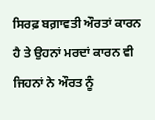ਸਿਰਫ਼ ਬਗ਼ਾਵਤੀ ਔਰਤਾਂ ਕਾਰਨ ਹੈ ਤੇ ਉਹਨਾਂ ਮਰਦਾਂ ਕਾਰਨ ਵੀ ਜਿਹਨਾਂ ਨੇ ਔਰਤ ਨੂੰ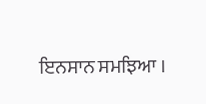ਇਨਸਾਨ ਸਮਝਿਆ ।